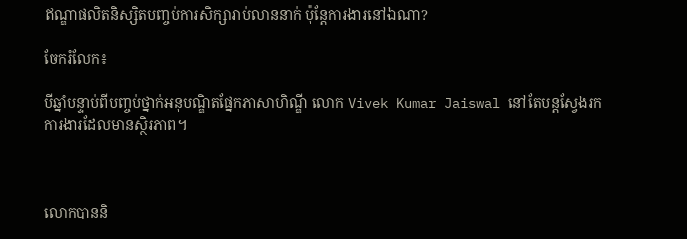ឥណ្ឌាផលិតនិស្សិតបញ្ចប់ការសិក្សារាប់លាននាក់ ប៉ុន្តែការងារនៅឯណា?

ចែករំលែក៖

បីឆ្នាំបន្ទាប់ពីបញ្ចប់ថ្នាក់អនុបណ្ឌិតផ្នែកភាសាហិណ្ឌី លោក Vivek Kumar Jaiswal នៅតែបន្តស្វែងរកការងារដែលមានស្ថិរភាព។



លោកបាននិ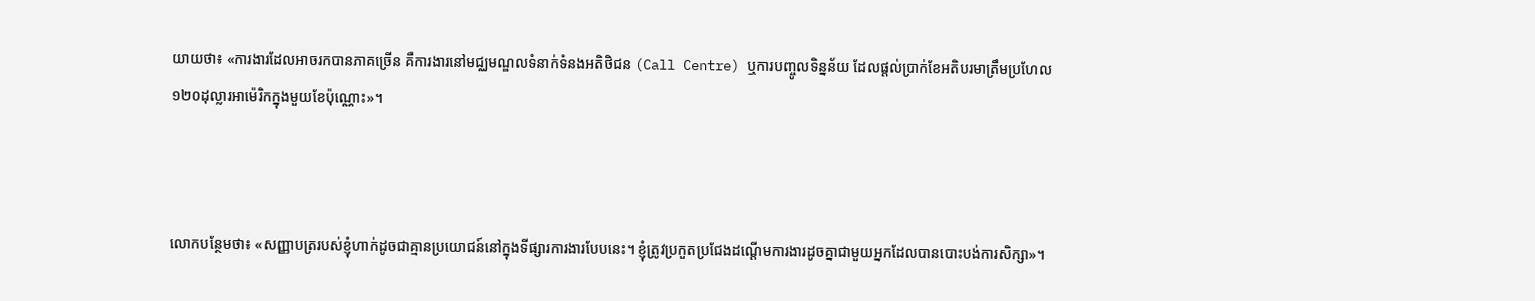យាយថា៖ «ការងារដែលអាចរកបានភាគច្រើន គឺការងារនៅមជ្ឈមណ្ឌលទំនាក់ទំនងអតិថិជន (Call Centre) ឬការបញ្ចូលទិន្នន័យ ដែលផ្តល់ប្រាក់ខែអតិបរមាត្រឹមប្រហែល ១២០ដុល្លារអាម៉េរិកក្នុងមួយខែប៉ុណ្ណោះ»។



លោកបន្ថែមថា៖ «សញ្ញាបត្ររបស់ខ្ញុំហាក់ដូចជាគ្មានប្រយោជន៍នៅក្នុងទីផ្សារការងារបែបនេះ។ ខ្ញុំត្រូវប្រកួតប្រជែងដណ្តើមការងារដូចគ្នាជាមួយអ្នកដែលបានបោះបង់ការសិក្សា»។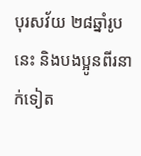បុរសវ័យ ២៨ឆ្នាំរូបនេះ និងបងប្អូនពីរនាក់ទៀត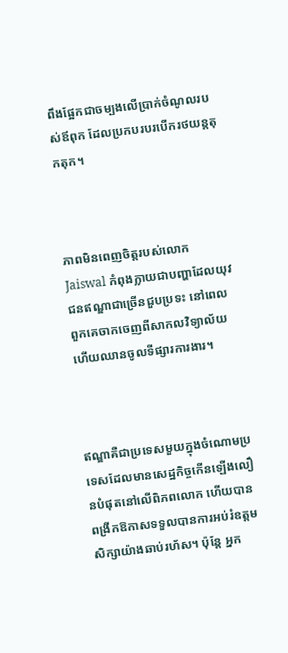ពឹងផ្អែកជាចម្បងលើប្រាក់ចំណូលរបស់ឪពុក ដែលប្រកបរបរបើករថយន្តតុកតុក។



ភាពមិនពេញចិត្តរបស់លោក Jaiswal កំពុងក្លាយជាបញ្ហាដែលយុវជនឥណ្ឌាជាច្រើនជួបប្រទះ នៅពេលពួកគេចាកចេញពីសាកលវិទ្យាល័យ ហើយឈានចូលទីផ្សារការងារ។



ឥណ្ឌាគឺជាប្រទេសមួយក្នុងចំណោមប្រទេសដែលមានសេដ្ឋកិច្ចកើនឡើងលឿនបំផុតនៅលើពិភពលោក ហើយបានពង្រីកឱកាសទទួលបានការអប់រំឧត្តមសិក្សាយ៉ាងឆាប់រហ័ស។ ប៉ុន្តែ អ្នក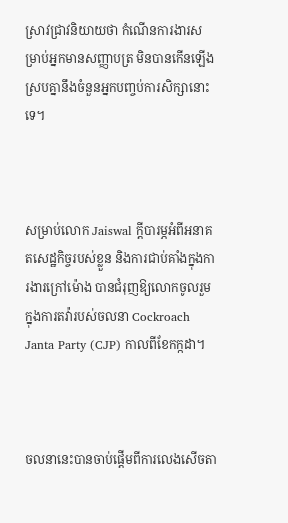ស្រាវជ្រាវនិយាយថា កំណើនការងារសម្រាប់អ្នកមានសញ្ញាបត្រ មិនបានកើនឡើងស្របគ្នានឹងចំនួនអ្នកបញ្ចប់ការសិក្សានោះទេ។



សម្រាប់លោក Jaiswal ក្តីបារម្ភអំពីអនាគតសេដ្ឋកិច្ចរបស់ខ្លួន និងការជាប់គាំងក្នុងការងារក្រៅម៉ោង បានជំរុញឱ្យលោកចូលរួមក្នុងការតវ៉ារបស់ចលនា Cockroach Janta Party (CJP) កាលពីខែកក្កដា។



ចលនានេះបានចាប់ផ្តើមពីការលេងសើចតា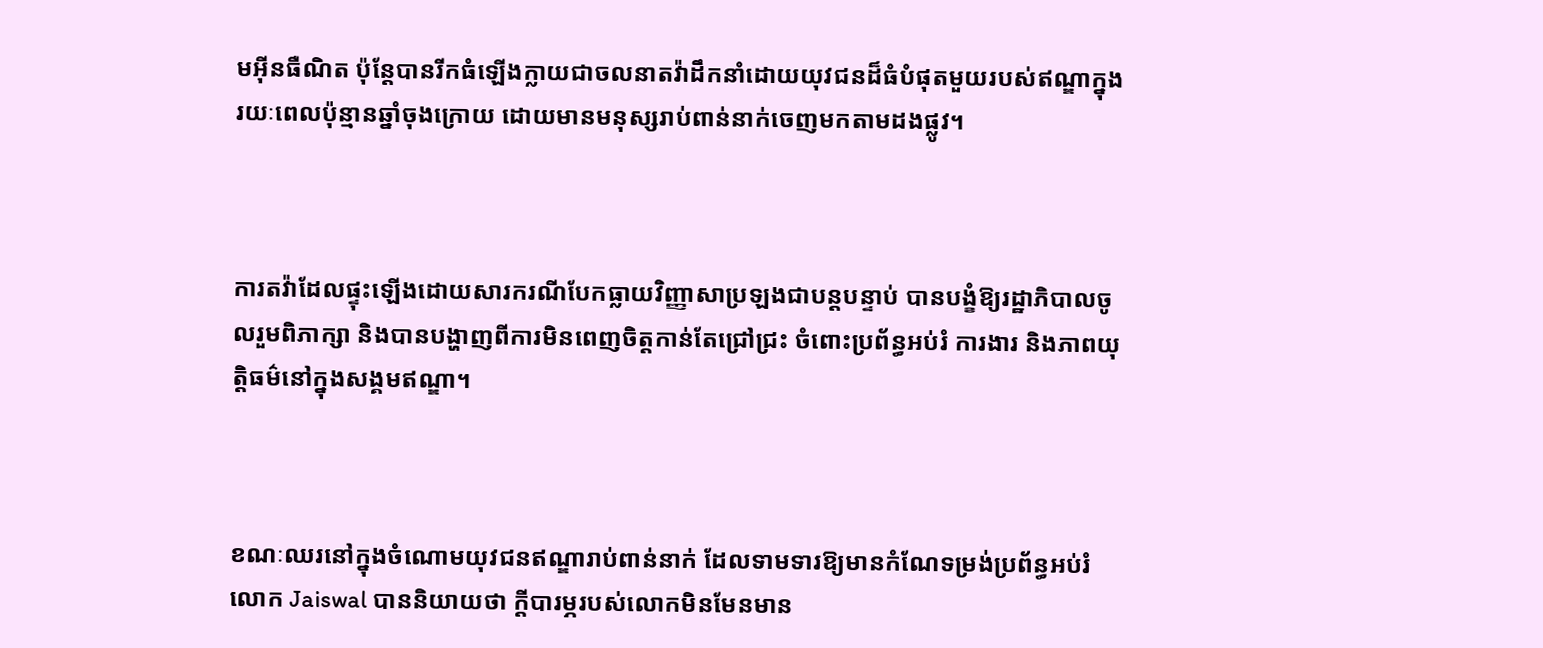មអ៊ីនធឺណិត ប៉ុន្តែបានរីកធំឡើងក្លាយជាចលនាតវ៉ាដឹកនាំដោយយុវជនដ៏ធំបំផុតមួយរបស់ឥណ្ឌាក្នុងរយៈពេលប៉ុន្មានឆ្នាំចុងក្រោយ ដោយមានមនុស្សរាប់ពាន់នាក់ចេញមកតាមដងផ្លូវ។



ការតវ៉ាដែលផ្ទុះឡើងដោយសារករណីបែកធ្លាយវិញ្ញាសាប្រឡងជាបន្តបន្ទាប់ បានបង្ខំឱ្យរដ្ឋាភិបាលចូលរួមពិភាក្សា និងបានបង្ហាញពីការមិនពេញចិត្តកាន់តែជ្រៅជ្រះ ចំពោះប្រព័ន្ធអប់រំ ការងារ និងភាពយុត្តិធម៌នៅក្នុងសង្គមឥណ្ឌា។



ខណៈឈរនៅក្នុងចំណោមយុវជនឥណ្ឌារាប់ពាន់នាក់ ដែលទាមទារឱ្យមានកំណែទម្រង់ប្រព័ន្ធអប់រំ លោក Jaiswal បាននិយាយថា ក្តីបារម្ភរបស់លោកមិនមែនមាន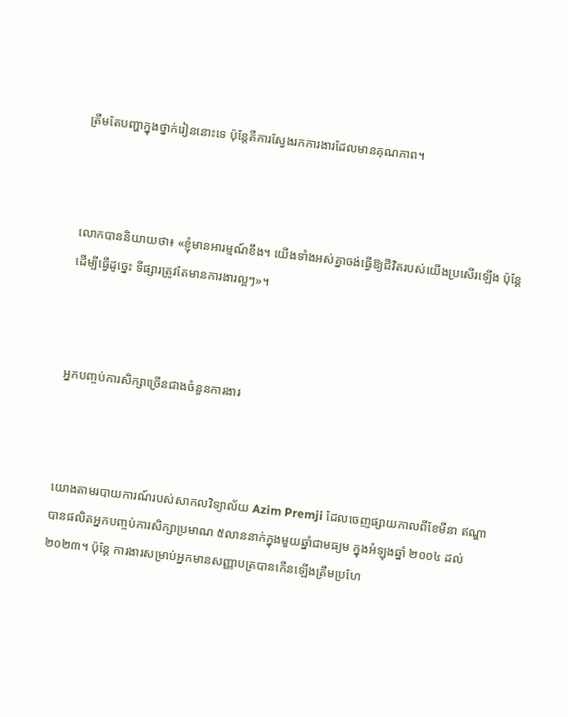ត្រឹមតែបញ្ហាក្នុងថ្នាក់រៀននោះទេ ប៉ុន្តែគឺការស្វែងរកការងារដែលមានគុណភាព។



លោកបាននិយាយថា៖ «ខ្ញុំមានអារម្មណ៍ខឹង។ យើងទាំងអស់គ្នាចង់ធ្វើឱ្យជីវិតរបស់យើងប្រសើរឡើង ប៉ុន្តែដើម្បីធ្វើដូច្នេះ ទីផ្សារត្រូវតែមានការងារល្អៗ»។



អ្នកបញ្ចប់ការសិក្សាច្រើនជាងចំនួនការងារ



យោងតាមរបាយការណ៍របស់សាកលវិទ្យាល័យ Azim Premji ដែលចេញផ្សាយកាលពីខែមីនា ឥណ្ឌាបានផលិតអ្នកបញ្ចប់ការសិក្សាប្រមាណ ៥លាននាក់ក្នុងមួយឆ្នាំជាមធ្យម ក្នុងអំឡុងឆ្នាំ ២០០៤ ដល់ ២០២៣។ ប៉ុន្តែ ការងារសម្រាប់អ្នកមានសញ្ញាបត្របានកើនឡើងត្រឹមប្រហែ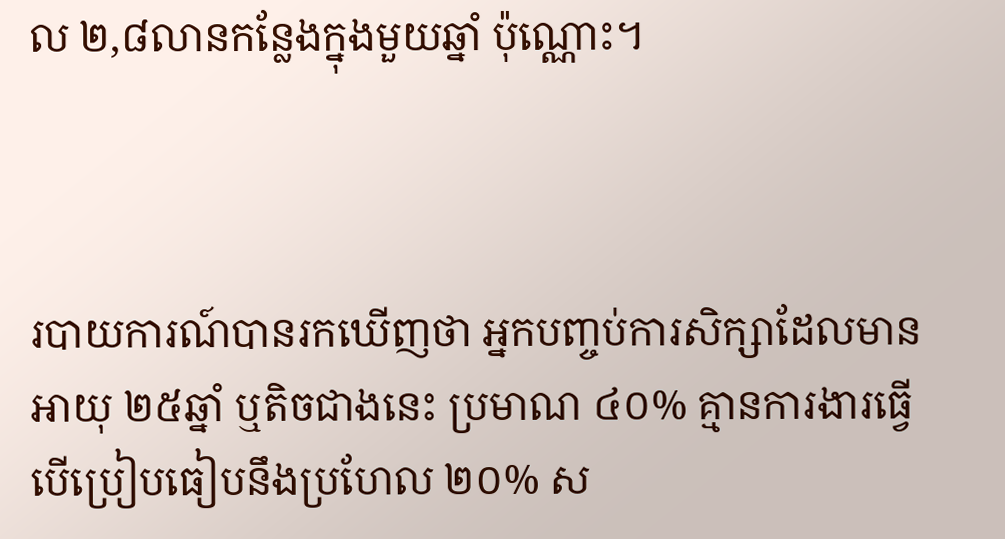ល ២,៨លានកន្លែងក្នុងមួយឆ្នាំ ប៉ុណ្ណោះ។



របាយការណ៍បានរកឃើញថា អ្នកបញ្ចប់ការសិក្សាដែលមានអាយុ ២៥ឆ្នាំ ឬតិចជាងនេះ ប្រមាណ ៤០% គ្មានការងារធ្វើ បើប្រៀបធៀបនឹងប្រហែល ២០% ស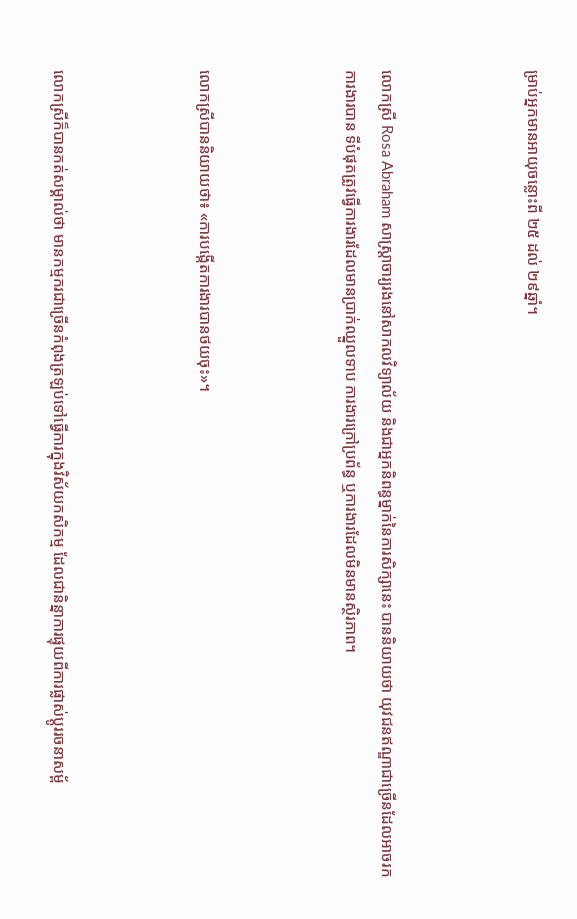ម្រាប់អ្នកមានអាយុចន្លោះពី ២៥ ដល់ ២៩ឆ្នាំ។



លោកស្រី Rosa Abraham សាស្ត្រាចារ្យរងនៅសាកលវិទ្យាល័យ និងជាអ្នកនិពន្ធម្នាក់នៃការសិក្សានេះ បាននិយាយថា យុវជនឥណ្ឌាជាច្រើនដែលអាចរកការងារបាន ទីបំផុតត្រូវធ្វើការងារដែលមានប្រាក់ឈ្នួលទាប ការងារក្រៅប្រព័ន្ធ ឬការងារដែលមិនមានស្ថិរភាព។



លោកស្រីបាននិយាយថា៖ «ការបង្កើតការងារបានថយចុះ»។



លោកស្រីក៏បានកត់សម្គាល់ថា មានកម្មករជាច្រើនកំពុងត្រឡប់ទៅធ្វើការក្នុងវិស័យកសិកម្ម ដែលជានិន្នាការផ្ទុយពីការផ្លាស់ប្តូររចនាសម្ព័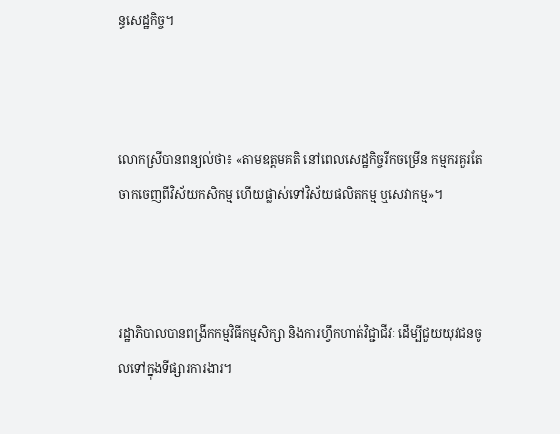ន្ធសេដ្ឋកិច្ច។



លោកស្រីបានពន្យល់ថា៖ «តាមឧត្ដមគតិ នៅពេលសេដ្ឋកិច្ចរីកចម្រើន កម្មករគួរតែចាកចេញពីវិស័យកសិកម្ម ហើយផ្លាស់ទៅវិស័យផលិតកម្ម ឬសេវាកម្ម»។



រដ្ឋាភិបាលបានពង្រីកកម្មវិធីកម្មសិក្សា និងការហ្វឹកហាត់វិជ្ជាជីវៈ ដើម្បីជួយយុវជនចូលទៅក្នុងទីផ្សារការងារ។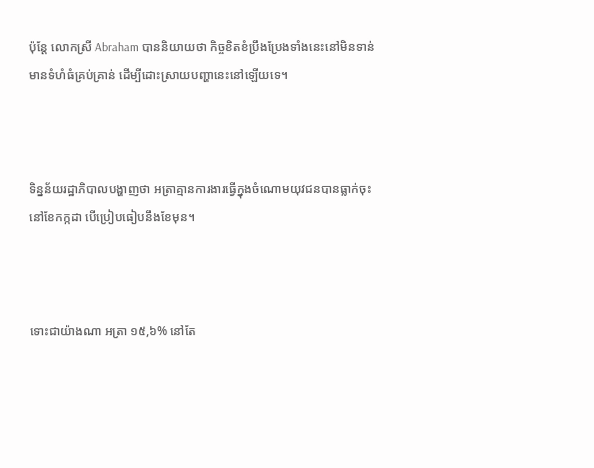ប៉ុន្តែ លោកស្រី Abraham បាននិយាយថា កិច្ចខិតខំប្រឹងប្រែងទាំងនេះនៅមិនទាន់មានទំហំធំគ្រប់គ្រាន់ ដើម្បីដោះស្រាយបញ្ហានេះនៅឡើយទេ។



ទិន្នន័យរដ្ឋាភិបាលបង្ហាញថា អត្រាគ្មានការងារធ្វើក្នុងចំណោមយុវជនបានធ្លាក់ចុះនៅខែកក្កដា បើប្រៀបធៀបនឹងខែមុន។



ទោះជាយ៉ាងណា អត្រា ១៥,៦% នៅតែ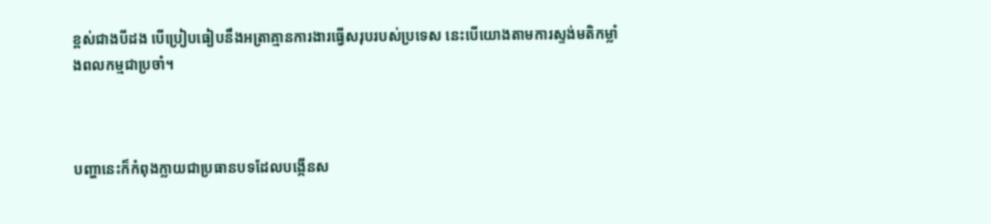ខ្ពស់ជាងបីដង បើប្រៀបធៀបនឹងអត្រាគ្មានការងារធ្វើសរុបរបស់ប្រទេស នេះបើយោងតាមការស្ទង់មតិកម្លាំងពលកម្មជាប្រចាំ។



បញ្ហានេះក៏កំពុងក្លាយជាប្រធានបទដែលបង្កើនស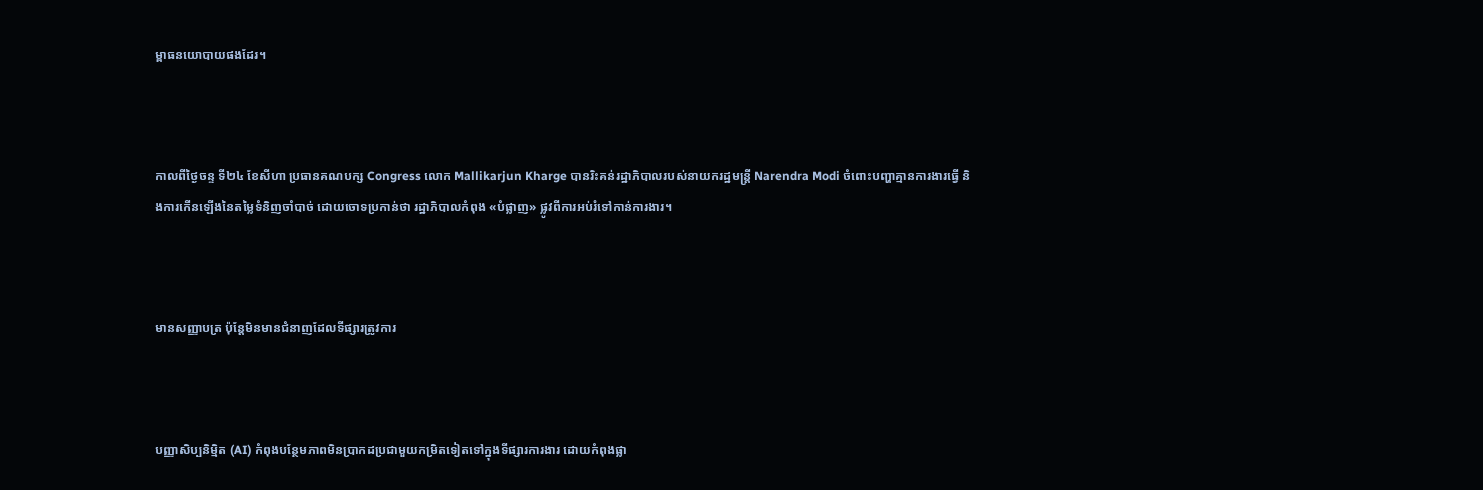ម្ពាធនយោបាយផងដែរ។



កាលពីថ្ងៃចន្ទ ទី២៤ ខែសីហា ប្រធានគណបក្ស Congress លោក Mallikarjun Kharge បានរិះគន់រដ្ឋាភិបាលរបស់នាយករដ្ឋមន្ត្រី Narendra Modi ចំពោះបញ្ហាគ្មានការងារធ្វើ និងការកើនឡើងនៃតម្លៃទំនិញចាំបាច់ ដោយចោទប្រកាន់ថា រដ្ឋាភិបាលកំពុង «បំផ្លាញ» ផ្លូវពីការអប់រំទៅកាន់ការងារ។



មានសញ្ញាបត្រ ប៉ុន្តែមិនមានជំនាញដែលទីផ្សារត្រូវការ



បញ្ញាសិប្បនិម្មិត (AI) កំពុងបន្ថែមភាពមិនប្រាកដប្រជាមួយកម្រិតទៀតទៅក្នុងទីផ្សារការងារ ដោយកំពុងផ្លា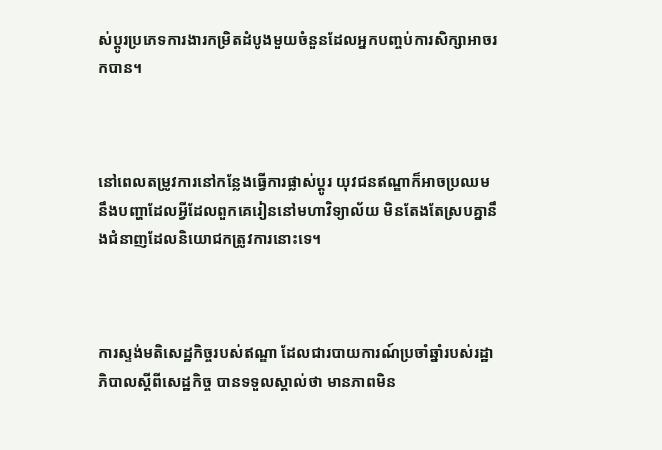ស់ប្តូរប្រភេទការងារកម្រិតដំបូងមួយចំនួនដែលអ្នកបញ្ចប់ការសិក្សាអាចរកបាន។



នៅពេលតម្រូវការនៅកន្លែងធ្វើការផ្លាស់ប្តូរ យុវជនឥណ្ឌាក៏អាចប្រឈមនឹងបញ្ហាដែលអ្វីដែលពួកគេរៀននៅមហាវិទ្យាល័យ មិនតែងតែស្របគ្នានឹងជំនាញដែលនិយោជកត្រូវការនោះទេ។



ការស្ទង់មតិសេដ្ឋកិច្ចរបស់ឥណ្ឌា ដែលជារបាយការណ៍ប្រចាំឆ្នាំរបស់រដ្ឋាភិបាលស្តីពីសេដ្ឋកិច្ច បានទទួលស្គាល់ថា មានភាពមិន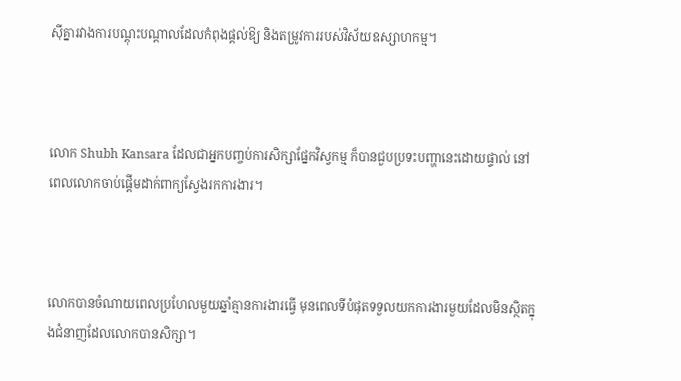ស៊ីគ្នារវាងការបណ្តុះបណ្តាលដែលកំពុងផ្តល់ឱ្យ និងតម្រូវការរបស់វិស័យឧស្សាហកម្ម។



លោក Shubh Kansara ដែលជាអ្នកបញ្ចប់ការសិក្សាផ្នែកវិស្វកម្ម ក៏បានជួបប្រទះបញ្ហានេះដោយផ្ទាល់ នៅពេលលោកចាប់ផ្តើមដាក់ពាក្យស្វែងរកការងារ។



លោកបានចំណាយពេលប្រហែលមួយឆ្នាំគ្មានការងារធ្វើ មុនពេលទីបំផុតទទួលយកការងារមួយដែលមិនស្ថិតក្នុងជំនាញដែលលោកបានសិក្សា។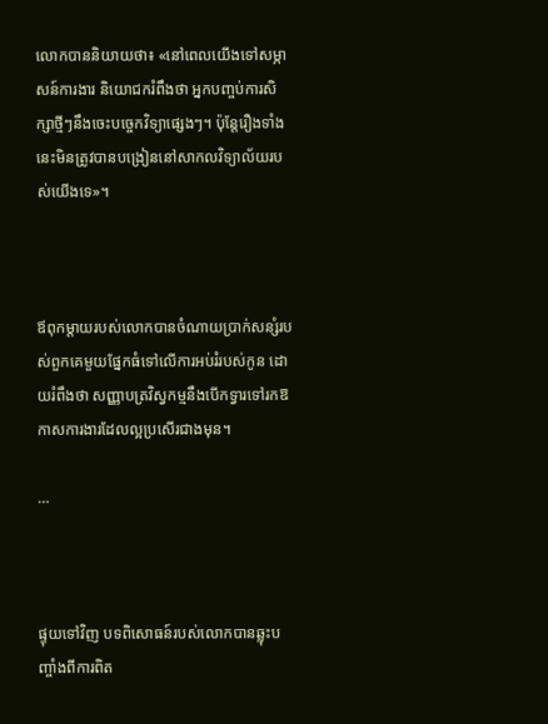លោកបាននិយាយថា៖ «នៅពេលយើងទៅសម្ភាសន៍ការងារ និយោជករំពឹងថា អ្នកបញ្ចប់ការសិក្សាថ្មីៗនឹងចេះបច្ចេកវិទ្យាផ្សេងៗ។ ប៉ុន្តែរឿងទាំងនេះមិនត្រូវបានបង្រៀននៅសាកលវិទ្យាល័យរបស់យើងទេ»។



ឪពុកម្តាយរបស់លោកបានចំណាយប្រាក់សន្សំរបស់ពួកគេមួយផ្នែកធំទៅលើការអប់រំរបស់កូន ដោយរំពឹងថា សញ្ញាបត្រវិស្វកម្មនឹងបើកទ្វារទៅរកឱកាសការងារដែលល្អប្រសើរជាងមុន។

...



ផ្ទុយទៅវិញ បទពិសោធន៍របស់លោកបានឆ្លុះបញ្ចាំងពីការពិត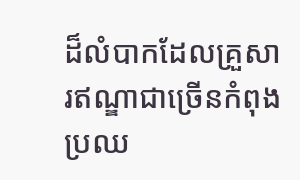ដ៏លំបាកដែលគ្រួសារឥណ្ឌាជាច្រើនកំពុងប្រឈ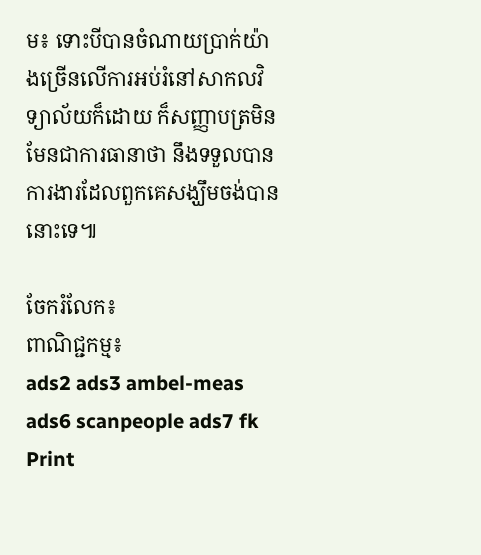ម៖ ទោះបីបានចំណាយប្រាក់យ៉ាងច្រើនលើការអប់រំនៅសាកលវិទ្យាល័យក៏ដោយ ក៏សញ្ញាបត្រមិនមែនជាការធានាថា នឹងទទួលបានការងារដែលពួកគេសង្ឃឹមចង់បាននោះទេ៕

ចែករំលែក៖
ពាណិជ្ជកម្ម៖
ads2 ads3 ambel-meas ads6 scanpeople ads7 fk Print